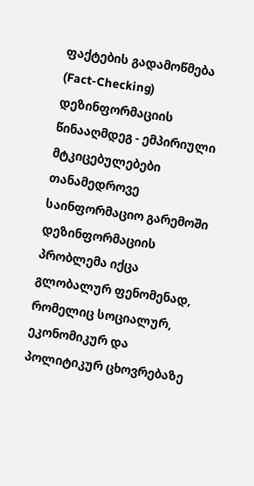ფაქტების გადამოწმება (Fact-Checking) დეზინფორმაციის წინააღმდეგ - ემპირიული მტკიცებულებები
თანამედროვე საინფორმაციო გარემოში დეზინფორმაციის პრობლემა იქცა გლობალურ ფენომენად, რომელიც სოციალურ, ეკონომიკურ და პოლიტიკურ ცხოვრებაზე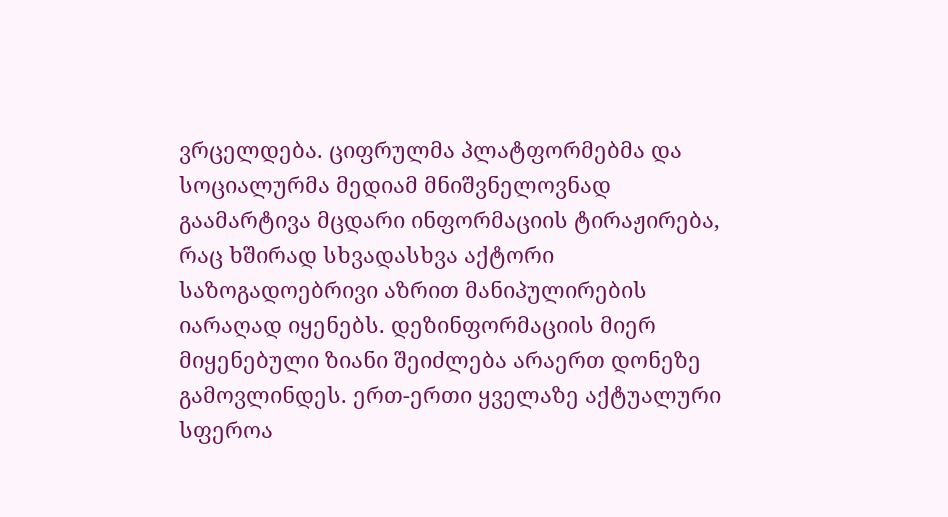ვრცელდება. ციფრულმა პლატფორმებმა და სოციალურმა მედიამ მნიშვნელოვნად გაამარტივა მცდარი ინფორმაციის ტირაჟირება, რაც ხშირად სხვადასხვა აქტორი საზოგადოებრივი აზრით მანიპულირების იარაღად იყენებს. დეზინფორმაციის მიერ მიყენებული ზიანი შეიძლება არაერთ დონეზე გამოვლინდეს. ერთ-ერთი ყველაზე აქტუალური სფეროა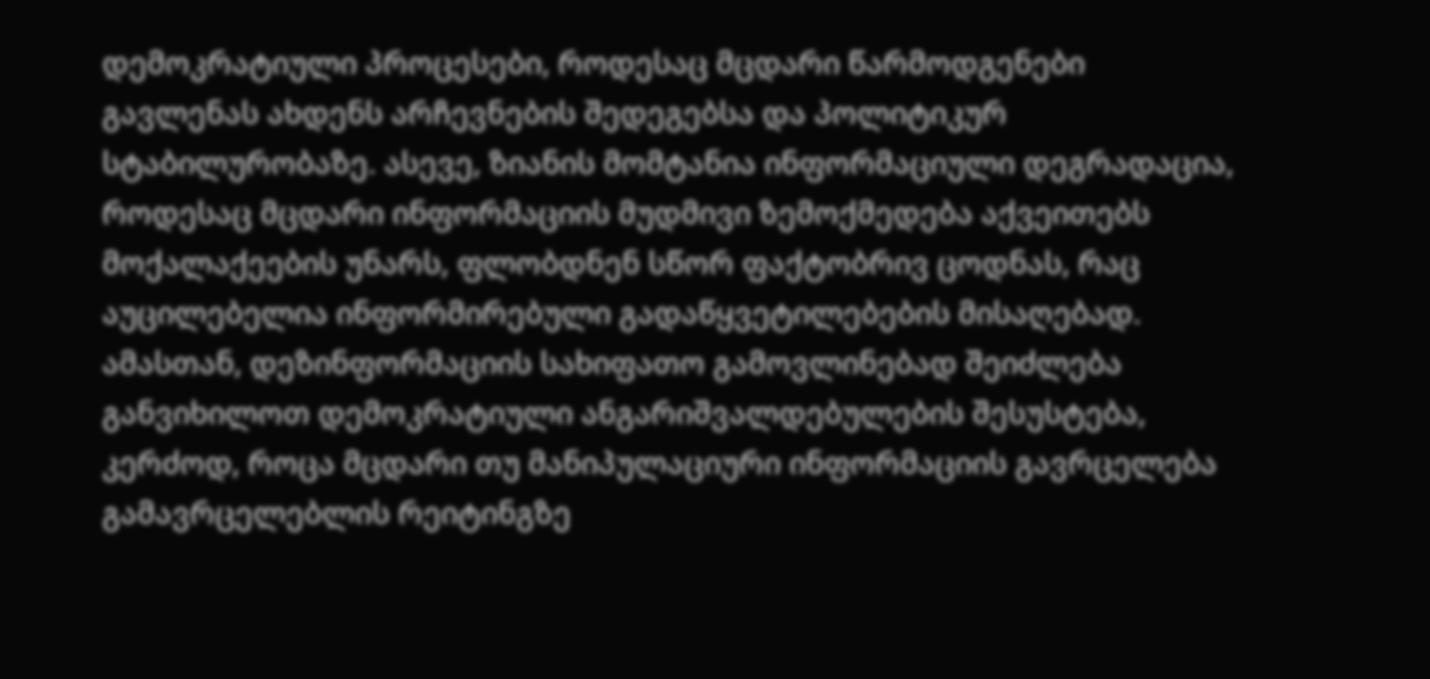დემოკრატიული პროცესები, როდესაც მცდარი წარმოდგენები გავლენას ახდენს არჩევნების შედეგებსა და პოლიტიკურ სტაბილურობაზე. ასევე, ზიანის მომტანია ინფორმაციული დეგრადაცია, როდესაც მცდარი ინფორმაციის მუდმივი ზემოქმედება აქვეითებს მოქალაქეების უნარს, ფლობდნენ სწორ ფაქტობრივ ცოდნას, რაც აუცილებელია ინფორმირებული გადაწყვეტილებების მისაღებად. ამასთან, დეზინფორმაციის სახიფათო გამოვლინებად შეიძლება განვიხილოთ დემოკრატიული ანგარიშვალდებულების შესუსტება, კერძოდ, როცა მცდარი თუ მანიპულაციური ინფორმაციის გავრცელება გამავრცელებლის რეიტინგზე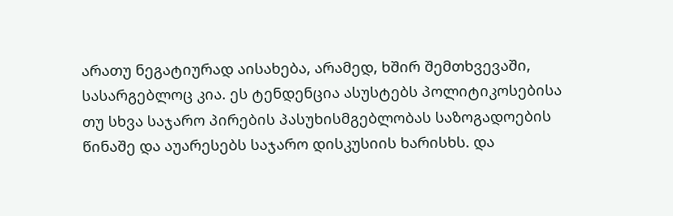არათუ ნეგატიურად აისახება, არამედ, ხშირ შემთხვევაში, სასარგებლოც კია. ეს ტენდენცია ასუსტებს პოლიტიკოსებისა თუ სხვა საჯარო პირების პასუხისმგებლობას საზოგადოების წინაშე და აუარესებს საჯარო დისკუსიის ხარისხს. და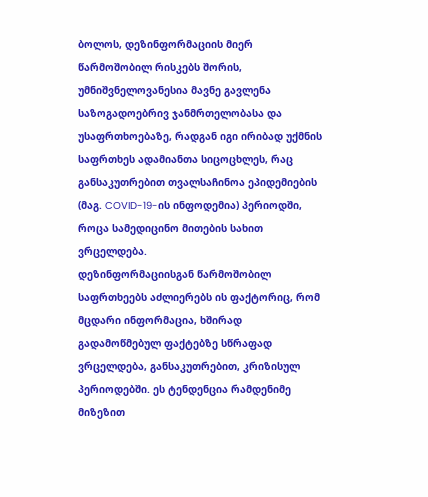ბოლოს, დეზინფორმაციის მიერ წარმოშობილ რისკებს შორის, უმნიშვნელოვანესია მავნე გავლენა საზოგადოებრივ ჯანმრთელობასა და უსაფრთხოებაზე, რადგან იგი ირიბად უქმნის საფრთხეს ადამიანთა სიცოცხლეს, რაც განსაკუთრებით თვალსაჩინოა ეპიდემიების (მაგ. COVID-19-ის ინფოდემია) პერიოდში, როცა სამედიცინო მითების სახით ვრცელდება.
დეზინფორმაციისგან წარმოშობილ საფრთხეებს აძლიერებს ის ფაქტორიც, რომ მცდარი ინფორმაცია, ხშირად გადამოწმებულ ფაქტებზე სწრაფად ვრცელდება, განსაკუთრებით, კრიზისულ პერიოდებში. ეს ტენდენცია რამდენიმე მიზეზით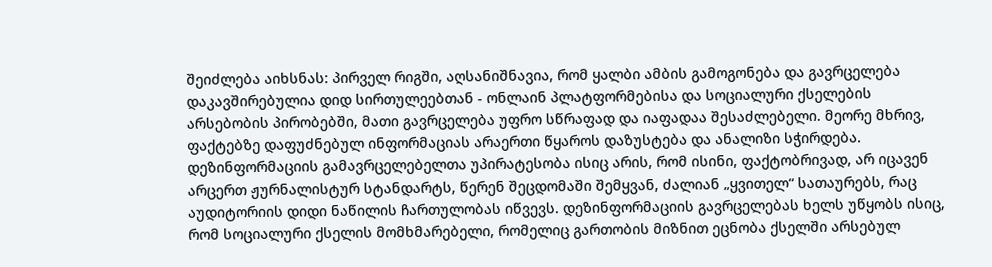შეიძლება აიხსნას: პირველ რიგში, აღსანიშნავია, რომ ყალბი ამბის გამოგონება და გავრცელება დაკავშირებულია დიდ სირთულეებთან - ონლაინ პლატფორმებისა და სოციალური ქსელების არსებობის პირობებში, მათი გავრცელება უფრო სწრაფად და იაფადაა შესაძლებელი. მეორე მხრივ, ფაქტებზე დაფუძნებულ ინფორმაციას არაერთი წყაროს დაზუსტება და ანალიზი სჭირდება. დეზინფორმაციის გამავრცელებელთა უპირატესობა ისიც არის, რომ ისინი, ფაქტობრივად, არ იცავენ არცერთ ჟურნალისტურ სტანდარტს, წერენ შეცდომაში შემყვან, ძალიან „ყვითელ“ სათაურებს, რაც აუდიტორიის დიდი ნაწილის ჩართულობას იწვევს. დეზინფორმაციის გავრცელებას ხელს უწყობს ისიც, რომ სოციალური ქსელის მომხმარებელი, რომელიც გართობის მიზნით ეცნობა ქსელში არსებულ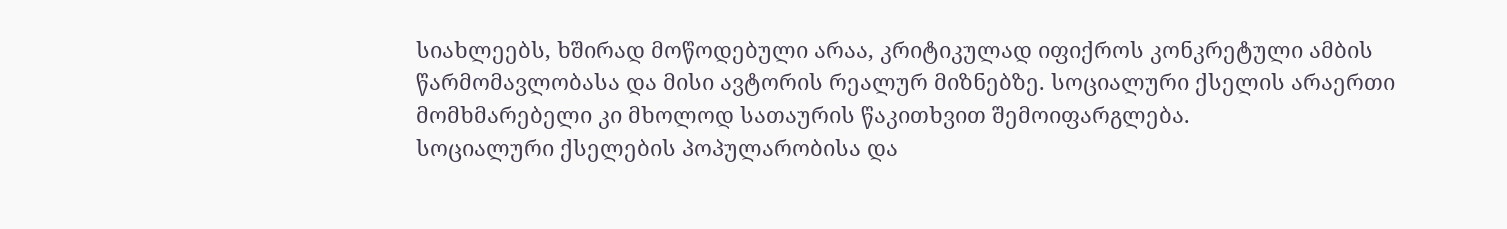სიახლეებს, ხშირად მოწოდებული არაა, კრიტიკულად იფიქროს კონკრეტული ამბის წარმომავლობასა და მისი ავტორის რეალურ მიზნებზე. სოციალური ქსელის არაერთი მომხმარებელი კი მხოლოდ სათაურის წაკითხვით შემოიფარგლება.
სოციალური ქსელების პოპულარობისა და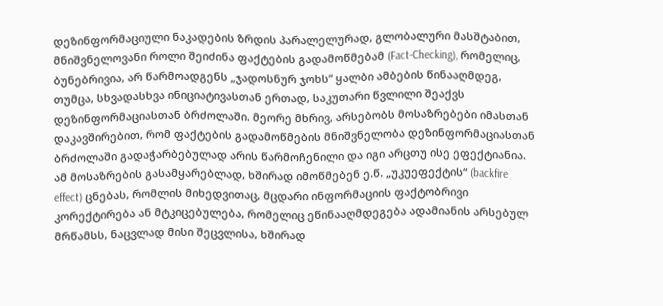დეზინფორმაციული ნაკადების ზრდის პარალელურად, გლობალური მასშტაბით, მნიშვნელოვანი როლი შეიძინა ფაქტების გადამოწმებამ (Fact-Checking), რომელიც, ბუნებრივია, არ წარმოადგენს „ჯადოსნურ ჯოხს“ ყალბი ამბების წინააღმდეგ, თუმცა, სხვადასხვა ინიციატივასთან ერთად, საკუთარი წვლილი შეაქვს დეზინფორმაციასთან ბრძოლაში. მეორე მხრივ, არსებობს მოსაზრებები იმასთან დაკავშირებით, რომ ფაქტების გადამოწმების მნიშვნელობა დეზინფორმაციასთან ბრძოლაში გადაჭარბებულად არის წარმოჩენილი და იგი არცთუ ისე ეფექტიანია. ამ მოსაზრების გასამყარებლად, ხშირად იმოწმებენ ე.წ. „უკუეფექტის“ (backfire effect) ცნებას, რომლის მიხედვითაც, მცდარი ინფორმაციის ფაქტობრივი კორექტირება ან მტკიცებულება, რომელიც ეწინააღმდეგება ადამიანის არსებულ მრწამსს, ნაცვლად მისი შეცვლისა, ხშირად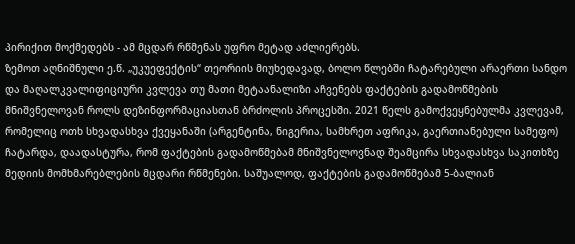პირიქით მოქმედებს - ამ მცდარ რწმენას უფრო მეტად აძლიერებს.
ზემოთ აღნიშნული ე.წ. „უკუეფექტის“ თეორიის მიუხედავად, ბოლო წლებში ჩატარებული არაერთი სანდო და მაღალკვალიფიციური კვლევა თუ მათი მეტაანალიზი აჩვენებს ფაქტების გადამოწმების მნიშვნელოვან როლს დეზინფორმაციასთან ბრძოლის პროცესში. 2021 წელს გამოქვეყნებულმა კვლევამ, რომელიც ოთხ სხვადასხვა ქვეყანაში (არგენტინა, ნიგერია, სამხრეთ აფრიკა, გაერთიანებული სამეფო) ჩატარდა, დაადასტურა, რომ ფაქტების გადამოწმებამ მნიშვნელოვნად შეამცირა სხვადასხვა საკითხზე მედიის მომხმარებლების მცდარი რწმენები. საშუალოდ, ფაქტების გადამოწმებამ 5-ბალიან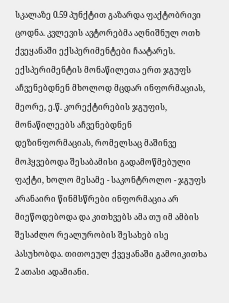სკალაზე 0.59 პუნქტით გაზარდა ფაქტობრივი ცოდნა. კვლევის ავტორებმა აღნიშნულ ოთხ ქვეყანაში ექსპერიმენტები ჩაატარეს. ექსპერიმენტის მონაწილეთა ერთ ჯგუფს აჩვენებდნენ მხოლოდ მცდარ ინფორმაციას, მეორე, ე.წ. კორექტირების ჯგუფის, მონაწილეებს აჩვენებდნენ დეზინფორმაციას, რომელსაც მაშინვე მოჰყვებოდა შესაბამისი გადამოწმებული ფაქტი, ხოლო მესამე - საკონტროლო - ჯგუფს არანაირი წინმსწრები ინფორმაცია არ მიეწოდებოდა და კითხვებს ამა თუ იმ ამბის შესაძლო რეალურობის შესახებ ისე პასუხობდა. თითოეულ ქვეყანაში გამოიკითხა 2 ათასი ადამიანი.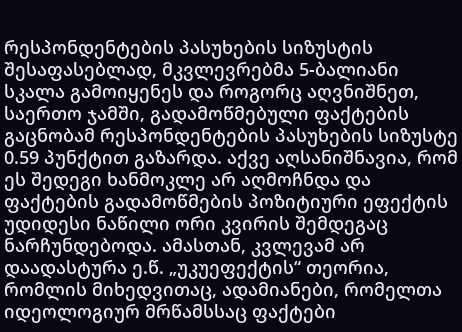რესპონდენტების პასუხების სიზუსტის შესაფასებლად, მკვლევრებმა 5-ბალიანი სკალა გამოიყენეს და როგორც აღვნიშნეთ, საერთო ჯამში, გადამოწმებული ფაქტების გაცნობამ რესპონდენტების პასუხების სიზუსტე 0.59 პუნქტით გაზარდა. აქვე აღსანიშნავია, რომ ეს შედეგი ხანმოკლე არ აღმოჩნდა და ფაქტების გადამოწმების პოზიტიური ეფექტის უდიდესი ნაწილი ორი კვირის შემდეგაც ნარჩუნდებოდა. ამასთან, კვლევამ არ დაადასტურა ე.წ. „უკუეფექტის“ თეორია, რომლის მიხედვითაც, ადამიანები, რომელთა იდეოლოგიურ მრწამსსაც ფაქტები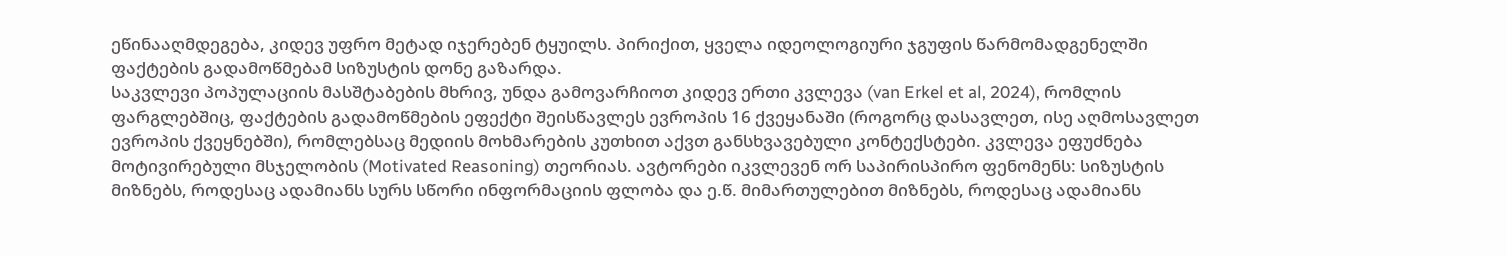ეწინააღმდეგება, კიდევ უფრო მეტად იჯერებენ ტყუილს. პირიქით, ყველა იდეოლოგიური ჯგუფის წარმომადგენელში ფაქტების გადამოწმებამ სიზუსტის დონე გაზარდა.
საკვლევი პოპულაციის მასშტაბების მხრივ, უნდა გამოვარჩიოთ კიდევ ერთი კვლევა (van Erkel et al, 2024), რომლის ფარგლებშიც, ფაქტების გადამოწმების ეფექტი შეისწავლეს ევროპის 16 ქვეყანაში (როგორც დასავლეთ, ისე აღმოსავლეთ ევროპის ქვეყნებში), რომლებსაც მედიის მოხმარების კუთხით აქვთ განსხვავებული კონტექსტები. კვლევა ეფუძნება მოტივირებული მსჯელობის (Motivated Reasoning) თეორიას. ავტორები იკვლევენ ორ საპირისპირო ფენომენს: სიზუსტის მიზნებს, როდესაც ადამიანს სურს სწორი ინფორმაციის ფლობა და ე.წ. მიმართულებით მიზნებს, როდესაც ადამიანს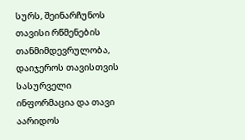სურს, შეინარჩუნოს თავისი რწმენების თანმიმდევრულობა, დაიჯეროს თავისთვის სასურველი ინფორმაცია და თავი აარიდოს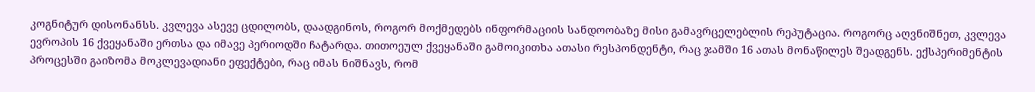კოგნიტურ დისონანსს. კვლევა ასევე ცდილობს, დაადგინოს, როგორ მოქმედებს ინფორმაციის სანდოობაზე მისი გამავრცელებლის რეპუტაცია. როგორც აღვნიშნეთ, კვლევა ევროპის 16 ქვეყანაში ერთსა და იმავე პერიოდში ჩატარდა. თითოეულ ქვეყანაში გამოიკითხა ათასი რესპონდენტი, რაც ჯამში 16 ათას მონაწილეს შეადგენს. ექსპერიმენტის პროცესში გაიზომა მოკლევადიანი ეფექტები, რაც იმას ნიშნავს, რომ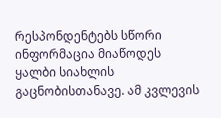რესპონდენტებს სწორი ინფორმაცია მიაწოდეს ყალბი სიახლის გაცნობისთანავე. ამ კვლევის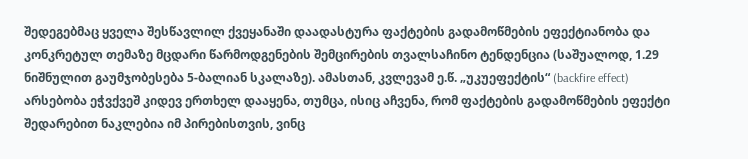შედეგებმაც ყველა შესწავლილ ქვეყანაში დაადასტურა ფაქტების გადამოწმების ეფექტიანობა და კონკრეტულ თემაზე მცდარი წარმოდგენების შემცირების თვალსაჩინო ტენდენცია (საშუალოდ, 1.29 ნიშნულით გაუმჯობესება 5-ბალიან სკალაზე). ამასთან, კვლევამ ე.წ. „უკუეფექტის“ (backfire effect) არსებობა ეჭვქვეშ კიდევ ერთხელ დააყენა, თუმცა, ისიც აჩვენა, რომ ფაქტების გადამოწმების ეფექტი შედარებით ნაკლებია იმ პირებისთვის, ვინც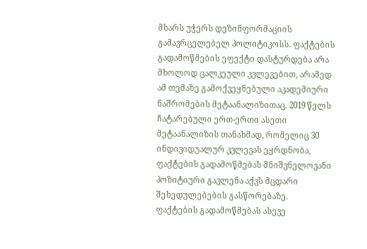მხარს უჭერს დეზინფორმაციის გამავრცელებელ პოლიტიკოსს. ფაქტების გადამოწმების ეფექტი დასტურდება არა მხოლოდ ცალკეული კვლევებით, არამედ ამ თემაზე გამოქვეყნებული აკადემიური ნაშრომების მეტაანალიზითაც. 2019 წელს ჩატარებული ერთ-ერთი ასეთი მეტაანალიზის თანახმად, რომელიც 30 ინდივიდუალურ კვლევას ეყრდნობა, ფაქტების გადამოწმებას მნიშვნელოვანი პოზიტიური გავლენა აქვს მცდარი შეხედულებების გასწორებაზე.
ფაქტების გადამოწმებას ასევე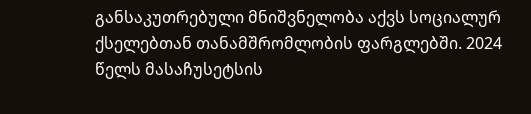განსაკუთრებული მნიშვნელობა აქვს სოციალურ ქსელებთან თანამშრომლობის ფარგლებში. 2024 წელს მასაჩუსეტსის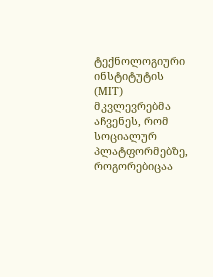ტექნოლოგიური ინსტიტუტის (MIT) მკვლევრებმა აჩვენეს, რომ სოციალურ პლატფორმებზე, როგორებიცაა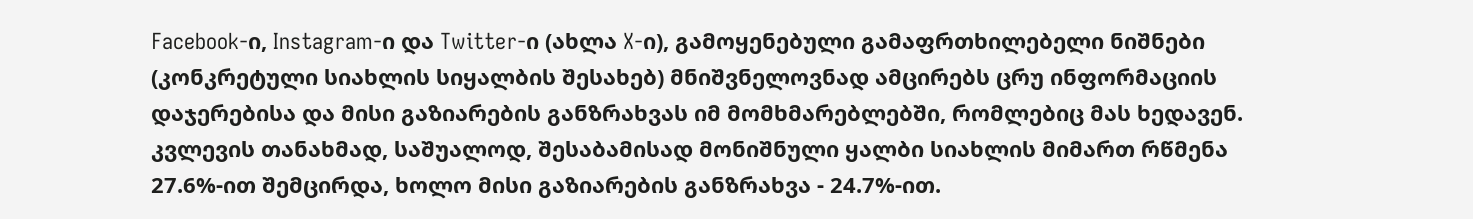Facebook-ი, Instagram-ი და Twitter-ი (ახლა X-ი), გამოყენებული გამაფრთხილებელი ნიშნები (კონკრეტული სიახლის სიყალბის შესახებ) მნიშვნელოვნად ამცირებს ცრუ ინფორმაციის დაჯერებისა და მისი გაზიარების განზრახვას იმ მომხმარებლებში, რომლებიც მას ხედავენ. კვლევის თანახმად, საშუალოდ, შესაბამისად მონიშნული ყალბი სიახლის მიმართ რწმენა 27.6%-ით შემცირდა, ხოლო მისი გაზიარების განზრახვა - 24.7%-ით.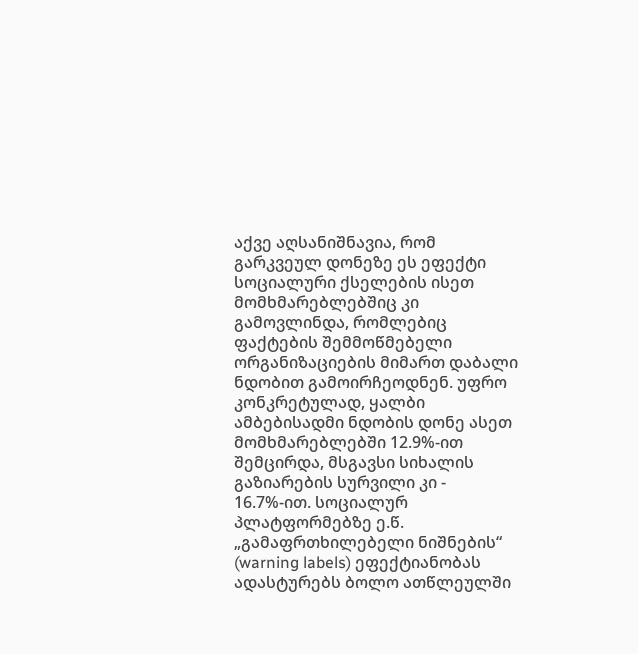აქვე აღსანიშნავია, რომ გარკვეულ დონეზე ეს ეფექტი სოციალური ქსელების ისეთ მომხმარებლებშიც კი გამოვლინდა, რომლებიც ფაქტების შემმოწმებელი ორგანიზაციების მიმართ დაბალი ნდობით გამოირჩეოდნენ. უფრო კონკრეტულად, ყალბი ამბებისადმი ნდობის დონე ასეთ მომხმარებლებში 12.9%-ით შემცირდა, მსგავსი სიხალის გაზიარების სურვილი კი - 16.7%-ით. სოციალურ პლატფორმებზე ე.წ. „გამაფრთხილებელი ნიშნების“ (warning labels) ეფექტიანობას ადასტურებს ბოლო ათწლეულში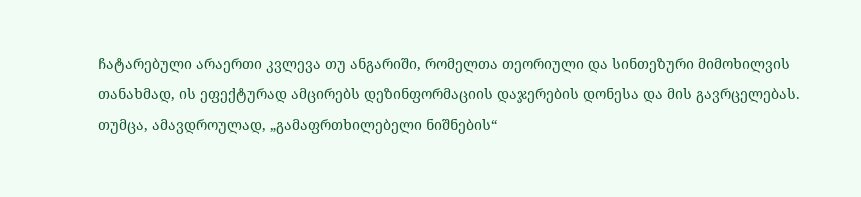ჩატარებული არაერთი კვლევა თუ ანგარიში, რომელთა თეორიული და სინთეზური მიმოხილვის თანახმად, ის ეფექტურად ამცირებს დეზინფორმაციის დაჯერების დონესა და მის გავრცელებას. თუმცა, ამავდროულად, „გამაფრთხილებელი ნიშნების“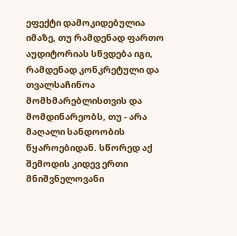ეფექტი დამოკიდებულია იმაზე, თუ რამდენად ფართო აუდიტორიას სწვდება იგი, რამდენად კონკრეტული და თვალსაჩინოა მომხმარებლისთვის და მომდინარეობს, თუ - არა მაღალი სანდოობის წყაროებიდან. სწორედ აქ შემოდის კიდევ ერთი მნიშვნელოვანი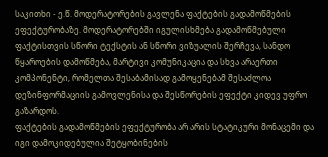საკითხი - ე.წ. მოდერატორების გავლენა ფაქტების გადამოწმების ეფექტურობაზე. მოდერატორებში იგულისხმება გადამოწმებული ფაქტისთვის სწორი ტექსტის ან სწორი ვიზუალის შერჩევა, სანდო წყაროების დამოწმება, მარტივი კომუნიკაცია და სხვა არაერთი კომპონენტი, რომელთა შესაბამისად გამოყენებამ შესაძლოა დეზინფორმაციის გამოვლენისა და შესწორების ეფექტი კიდევ უფრო გაზარდოს.
ფაქტების გადამოწმების ეფექტურობა არ არის სტატიკური მონაცემი და იგი დამოკიდებულია შეტყობინების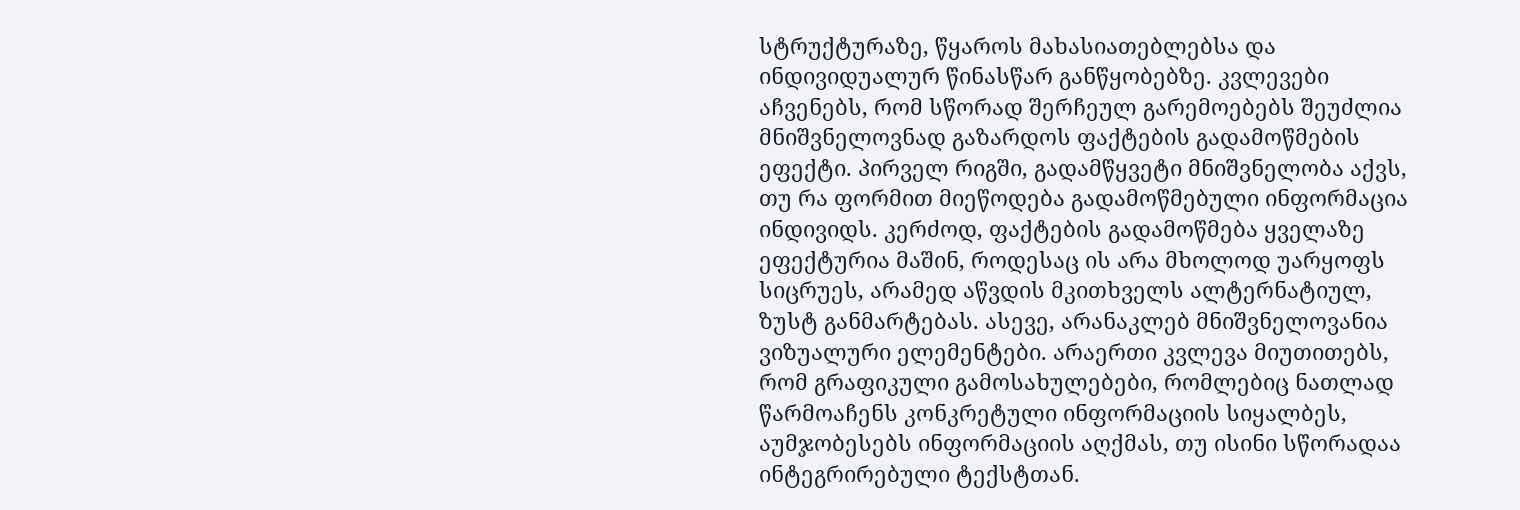სტრუქტურაზე, წყაროს მახასიათებლებსა და ინდივიდუალურ წინასწარ განწყობებზე. კვლევები აჩვენებს, რომ სწორად შერჩეულ გარემოებებს შეუძლია მნიშვნელოვნად გაზარდოს ფაქტების გადამოწმების ეფექტი. პირველ რიგში, გადამწყვეტი მნიშვნელობა აქვს, თუ რა ფორმით მიეწოდება გადამოწმებული ინფორმაცია ინდივიდს. კერძოდ, ფაქტების გადამოწმება ყველაზე ეფექტურია მაშინ, როდესაც ის არა მხოლოდ უარყოფს სიცრუეს, არამედ აწვდის მკითხველს ალტერნატიულ, ზუსტ განმარტებას. ასევე, არანაკლებ მნიშვნელოვანია ვიზუალური ელემენტები. არაერთი კვლევა მიუთითებს, რომ გრაფიკული გამოსახულებები, რომლებიც ნათლად წარმოაჩენს კონკრეტული ინფორმაციის სიყალბეს, აუმჯობესებს ინფორმაციის აღქმას, თუ ისინი სწორადაა ინტეგრირებული ტექსტთან.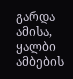გარდა ამისა, ყალბი ამბების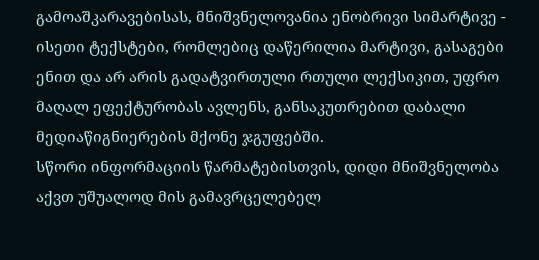გამოაშკარავებისას, მნიშვნელოვანია ენობრივი სიმარტივე - ისეთი ტექსტები, რომლებიც დაწერილია მარტივი, გასაგები ენით და არ არის გადატვირთული რთული ლექსიკით, უფრო მაღალ ეფექტურობას ავლენს, განსაკუთრებით დაბალი მედიაწიგნიერების მქონე ჯგუფებში.
სწორი ინფორმაციის წარმატებისთვის, დიდი მნიშვნელობა აქვთ უშუალოდ მის გამავრცელებელ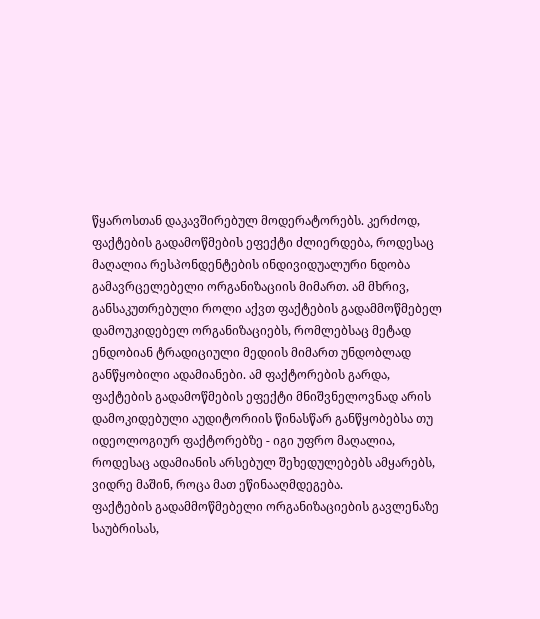წყაროსთან დაკავშირებულ მოდერატორებს. კერძოდ, ფაქტების გადამოწმების ეფექტი ძლიერდება, როდესაც მაღალია რესპონდენტების ინდივიდუალური ნდობა გამავრცელებელი ორგანიზაციის მიმართ. ამ მხრივ, განსაკუთრებული როლი აქვთ ფაქტების გადამმოწმებელ დამოუკიდებელ ორგანიზაციებს, რომლებსაც მეტად ენდობიან ტრადიციული მედიის მიმართ უნდობლად განწყობილი ადამიანები. ამ ფაქტორების გარდა, ფაქტების გადამოწმების ეფექტი მნიშვნელოვნად არის დამოკიდებული აუდიტორიის წინასწარ განწყობებსა თუ იდეოლოგიურ ფაქტორებზე - იგი უფრო მაღალია, როდესაც ადამიანის არსებულ შეხედულებებს ამყარებს, ვიდრე მაშინ, როცა მათ ეწინააღმდეგება.
ფაქტების გადამმოწმებელი ორგანიზაციების გავლენაზე საუბრისას,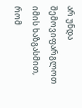არ უნდა შემოვიფარგლოთ იმის ხაზგასმით, რომ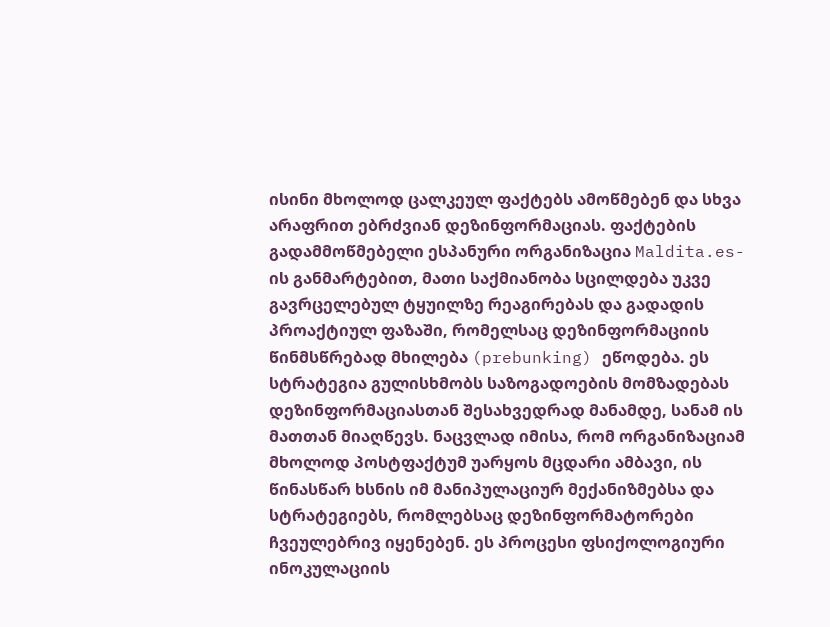ისინი მხოლოდ ცალკეულ ფაქტებს ამოწმებენ და სხვა არაფრით ებრძვიან დეზინფორმაციას. ფაქტების გადამმოწმებელი ესპანური ორგანიზაცია Maldita.es-ის განმარტებით, მათი საქმიანობა სცილდება უკვე გავრცელებულ ტყუილზე რეაგირებას და გადადის პროაქტიულ ფაზაში, რომელსაც დეზინფორმაციის წინმსწრებად მხილება (prebunking) ეწოდება. ეს სტრატეგია გულისხმობს საზოგადოების მომზადებას დეზინფორმაციასთან შესახვედრად მანამდე, სანამ ის მათთან მიაღწევს. ნაცვლად იმისა, რომ ორგანიზაციამ მხოლოდ პოსტფაქტუმ უარყოს მცდარი ამბავი, ის წინასწარ ხსნის იმ მანიპულაციურ მექანიზმებსა და სტრატეგიებს, რომლებსაც დეზინფორმატორები ჩვეულებრივ იყენებენ. ეს პროცესი ფსიქოლოგიური ინოკულაციის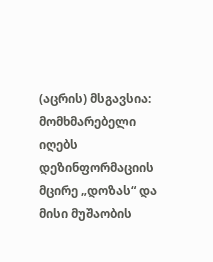(აცრის) მსგავსია: მომხმარებელი იღებს დეზინფორმაციის მცირე „დოზას“ და მისი მუშაობის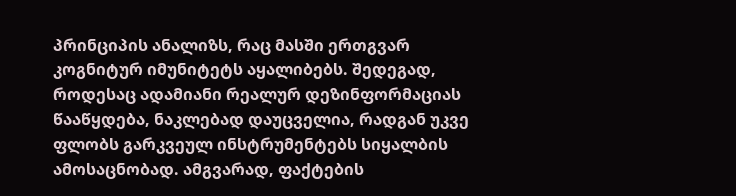პრინციპის ანალიზს, რაც მასში ერთგვარ კოგნიტურ იმუნიტეტს აყალიბებს. შედეგად, როდესაც ადამიანი რეალურ დეზინფორმაციას წააწყდება, ნაკლებად დაუცველია, რადგან უკვე ფლობს გარკვეულ ინსტრუმენტებს სიყალბის ამოსაცნობად. ამგვარად, ფაქტების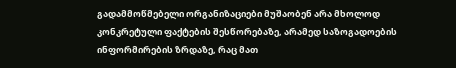გადამმოწმებელი ორგანიზაციები მუშაობენ არა მხოლოდ კონკრეტული ფაქტების შესწორებაზე, არამედ საზოგადოების ინფორმირების ზრდაზე, რაც მათ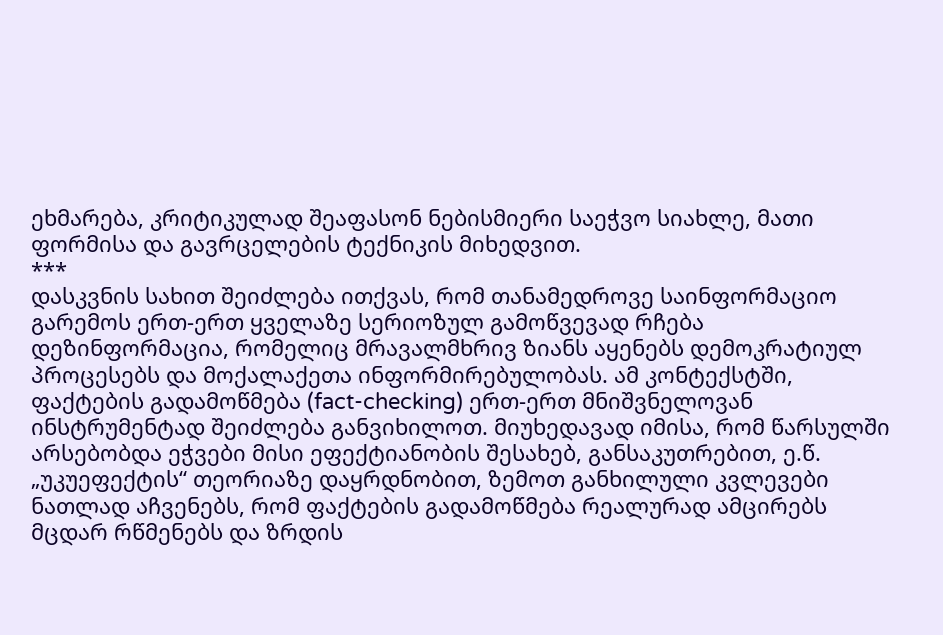ეხმარება, კრიტიკულად შეაფასონ ნებისმიერი საეჭვო სიახლე, მათი ფორმისა და გავრცელების ტექნიკის მიხედვით.
***
დასკვნის სახით შეიძლება ითქვას, რომ თანამედროვე საინფორმაციო გარემოს ერთ-ერთ ყველაზე სერიოზულ გამოწვევად რჩება დეზინფორმაცია, რომელიც მრავალმხრივ ზიანს აყენებს დემოკრატიულ პროცესებს და მოქალაქეთა ინფორმირებულობას. ამ კონტექსტში, ფაქტების გადამოწმება (fact-checking) ერთ-ერთ მნიშვნელოვან ინსტრუმენტად შეიძლება განვიხილოთ. მიუხედავად იმისა, რომ წარსულში არსებობდა ეჭვები მისი ეფექტიანობის შესახებ, განსაკუთრებით, ე.წ. „უკუეფექტის“ თეორიაზე დაყრდნობით, ზემოთ განხილული კვლევები ნათლად აჩვენებს, რომ ფაქტების გადამოწმება რეალურად ამცირებს მცდარ რწმენებს და ზრდის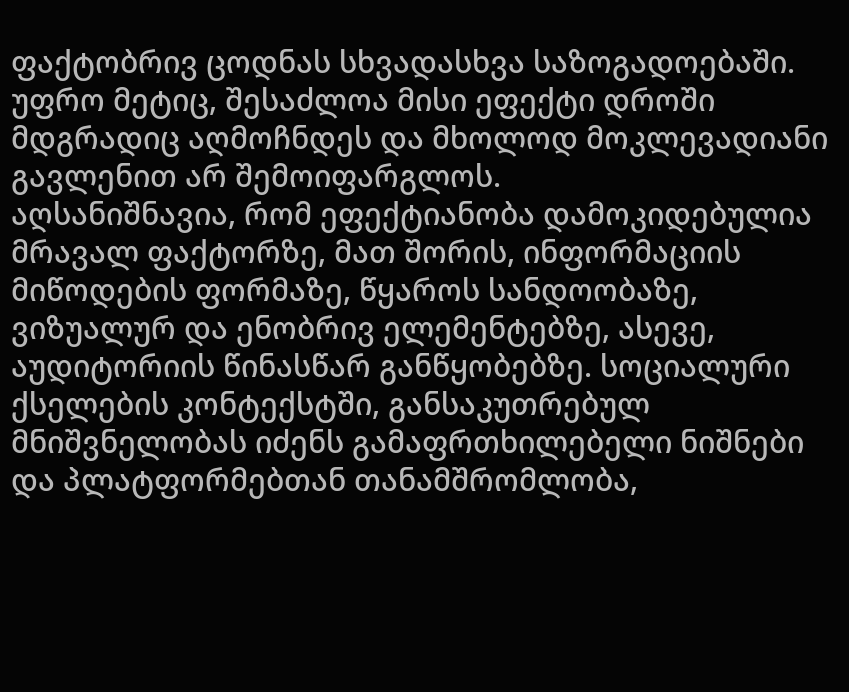ფაქტობრივ ცოდნას სხვადასხვა საზოგადოებაში. უფრო მეტიც, შესაძლოა მისი ეფექტი დროში მდგრადიც აღმოჩნდეს და მხოლოდ მოკლევადიანი გავლენით არ შემოიფარგლოს.
აღსანიშნავია, რომ ეფექტიანობა დამოკიდებულია მრავალ ფაქტორზე, მათ შორის, ინფორმაციის მიწოდების ფორმაზე, წყაროს სანდოობაზე, ვიზუალურ და ენობრივ ელემენტებზე, ასევე, აუდიტორიის წინასწარ განწყობებზე. სოციალური ქსელების კონტექსტში, განსაკუთრებულ მნიშვნელობას იძენს გამაფრთხილებელი ნიშნები და პლატფორმებთან თანამშრომლობა,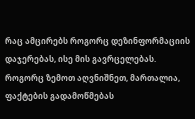რაც ამცირებს როგორც დეზინფორმაციის დაჯერებას, ისე მის გავრცელებას.
როგორც ზემოთ აღვნიშნეთ, მართალია, ფაქტების გადამოწმებას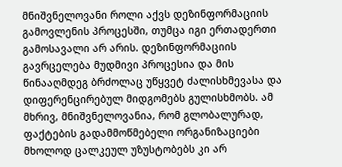მნიშვნელოვანი როლი აქვს დეზინფორმაციის გამოვლენის პროცესში, თუმცა იგი ერთადერთი გამოსავალი არ არის. დეზინფორმაციის გავრცელება მუდმივი პროცესია და მის წინააღმდეგ ბრძოლაც უწყვეტ ძალისხმევასა და დიფერენცირებულ მიდგომებს გულისხმობს. ამ მხრივ, მნიშვნელოვანია, რომ გლობალურად, ფაქტების გადამმოწმებელი ორგანიზაციები მხოლოდ ცალკეულ უზუსტობებს კი არ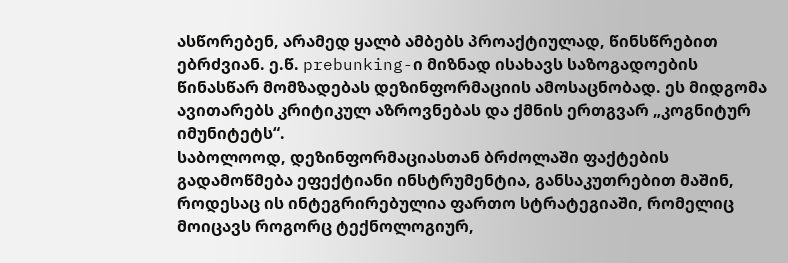ასწორებენ, არამედ ყალბ ამბებს პროაქტიულად, წინსწრებით ებრძვიან. ე.წ. prebunking-ი მიზნად ისახავს საზოგადოების წინასწარ მომზადებას დეზინფორმაციის ამოსაცნობად. ეს მიდგომა ავითარებს კრიტიკულ აზროვნებას და ქმნის ერთგვარ „კოგნიტურ იმუნიტეტს“.
საბოლოოდ, დეზინფორმაციასთან ბრძოლაში ფაქტების გადამოწმება ეფექტიანი ინსტრუმენტია, განსაკუთრებით მაშინ, როდესაც ის ინტეგრირებულია ფართო სტრატეგიაში, რომელიც მოიცავს როგორც ტექნოლოგიურ,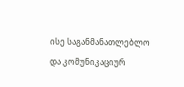ისე საგანმანათლებლო და კომუნიკაციურ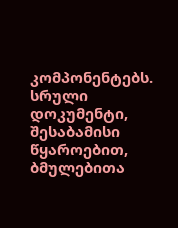კომპონენტებს.
სრული დოკუმენტი, შესაბამისი წყაროებით, ბმულებითა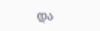და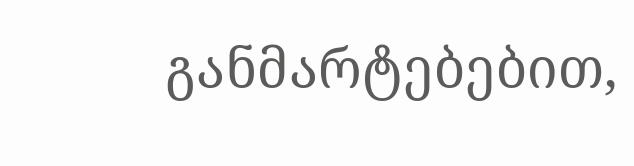განმარტებებით,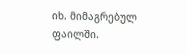იხ. მიმაგრებულ ფაილში.